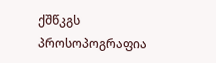ქშწკგს პროსოპოგრაფია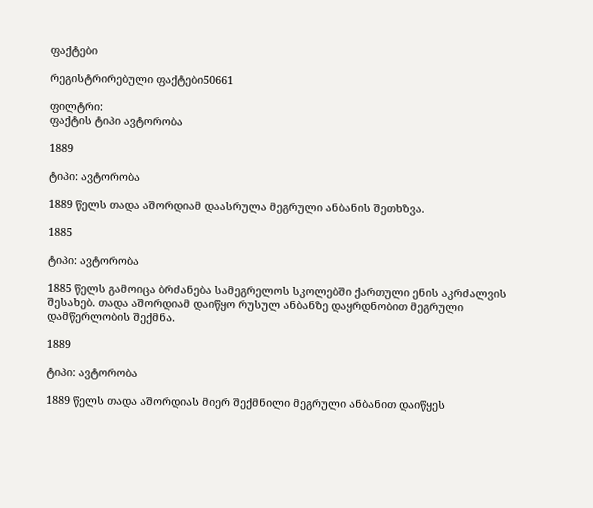ფაქტები

რეგისტრირებული ფაქტები50661

ფილტრი:
ფაქტის ტიპი ავტორობა

1889

ტიპი: ავტორობა

1889 წელს თადა აშორდიამ დაასრულა მეგრული ანბანის შეთხზვა.

1885

ტიპი: ავტორობა

1885 წელს გამოიცა ბრძანება სამეგრელოს სკოლებში ქართული ენის აკრძალვის შესახებ. თადა აშორდიამ დაიწყო რუსულ ანბანზე დაყრდნობით მეგრული დამწერლობის შექმნა.

1889

ტიპი: ავტორობა

1889 წელს თადა აშორდიას მიერ შექმნილი მეგრული ანბანით დაიწყეს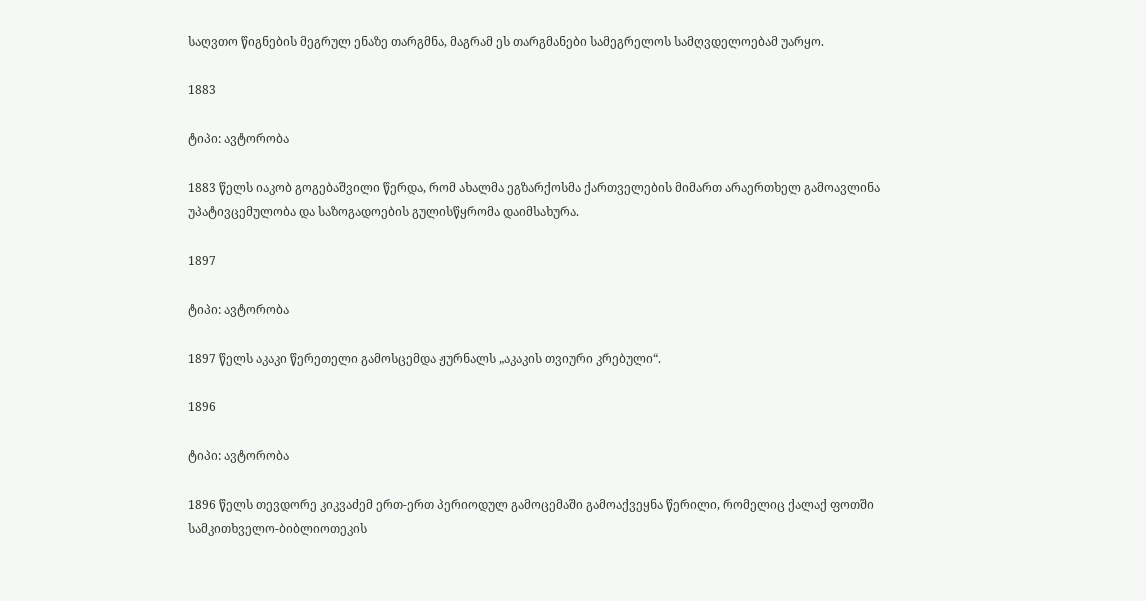საღვთო წიგნების მეგრულ ენაზე თარგმნა, მაგრამ ეს თარგმანები სამეგრელოს სამღვდელოებამ უარყო.

1883

ტიპი: ავტორობა

1883 წელს იაკობ გოგებაშვილი წერდა, რომ ახალმა ეგზარქოსმა ქართველების მიმართ არაერთხელ გამოავლინა უპატივცემულობა და საზოგადოების გულისწყრომა დაიმსახურა.

1897

ტიპი: ავტორობა

1897 წელს აკაკი წერეთელი გამოსცემდა ჟურნალს „აკაკის თვიური კრებული“.

1896

ტიპი: ავტორობა

1896 წელს თევდორე კიკვაძემ ერთ-ერთ პერიოდულ გამოცემაში გამოაქვეყნა წერილი, რომელიც ქალაქ ფოთში სამკითხველო-ბიბლიოთეკის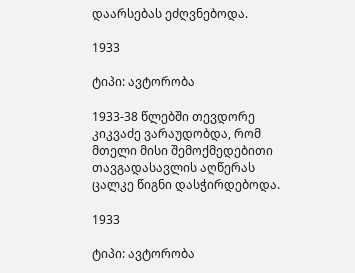დაარსებას ეძღვნებოდა.

1933

ტიპი: ავტორობა

1933-38 წლებში თევდორე კიკვაძე ვარაუდობდა, რომ მთელი მისი შემოქმედებითი თავგადასავლის აღწერას ცალკე წიგნი დასჭირდებოდა.

1933

ტიპი: ავტორობა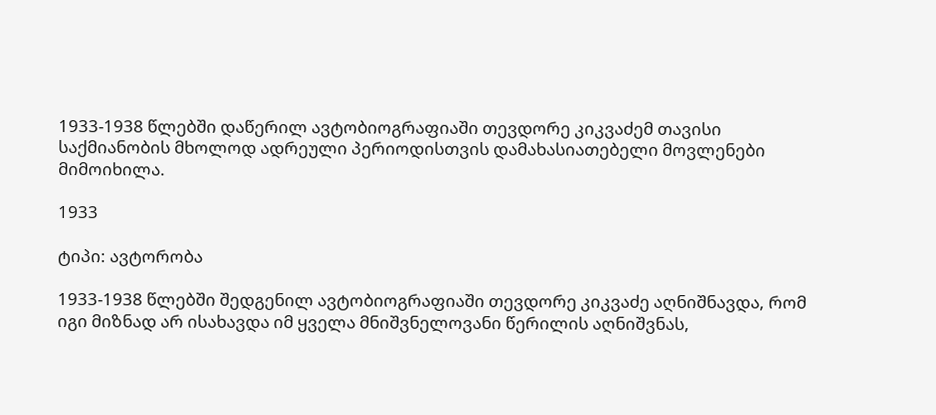1933-1938 წლებში დაწერილ ავტობიოგრაფიაში თევდორე კიკვაძემ თავისი საქმიანობის მხოლოდ ადრეული პერიოდისთვის დამახასიათებელი მოვლენები მიმოიხილა.

1933

ტიპი: ავტორობა

1933-1938 წლებში შედგენილ ავტობიოგრაფიაში თევდორე კიკვაძე აღნიშნავდა, რომ იგი მიზნად არ ისახავდა იმ ყველა მნიშვნელოვანი წერილის აღნიშვნას,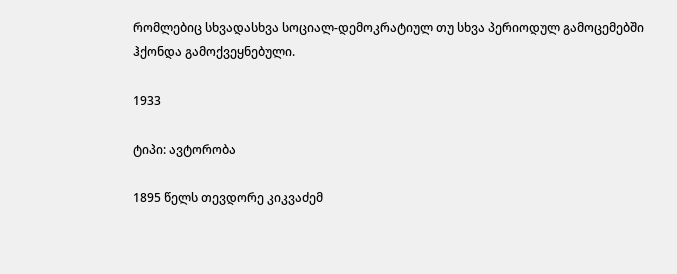რომლებიც სხვადასხვა სოციალ-დემოკრატიულ თუ სხვა პერიოდულ გამოცემებში ჰქონდა გამოქვეყნებული.

1933

ტიპი: ავტორობა

1895 წელს თევდორე კიკვაძემ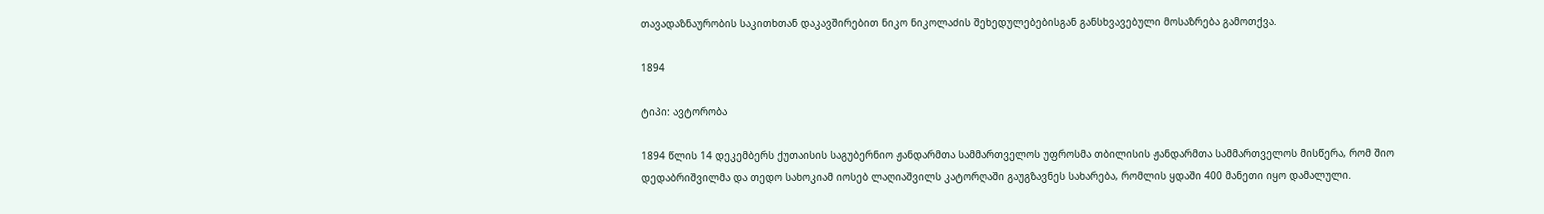თავადაზნაურობის საკითხთან დაკავშირებით ნიკო ნიკოლაძის შეხედულებებისგან განსხვავებული მოსაზრება გამოთქვა.

1894

ტიპი: ავტორობა

1894 წლის 14 დეკემბერს ქუთაისის საგუბერნიო ჟანდარმთა სამმართველოს უფროსმა თბილისის ჟანდარმთა სამმართველოს მისწერა, რომ შიო დედაბრიშვილმა და თედო სახოკიამ იოსებ ლაღიაშვილს კატორღაში გაუგზავნეს სახარება, რომლის ყდაში 400 მანეთი იყო დამალული.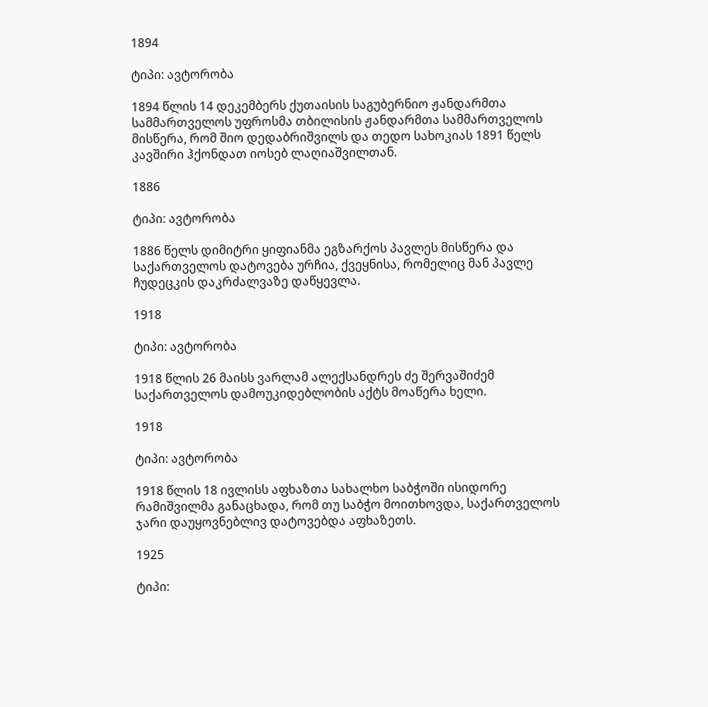1894

ტიპი: ავტორობა

1894 წლის 14 დეკემბერს ქუთაისის საგუბერნიო ჟანდარმთა სამმართველოს უფროსმა თბილისის ჟანდარმთა სამმართველოს მისწერა, რომ შიო დედაბრიშვილს და თედო სახოკიას 1891 წელს კავშირი ჰქონდათ იოსებ ლაღიაშვილთან.

1886

ტიპი: ავტორობა

1886 წელს დიმიტრი ყიფიანმა ეგზარქოს პავლეს მისწერა და საქართველოს დატოვება ურჩია, ქვეყნისა, რომელიც მან პავლე ჩუდეცკის დაკრძალვაზე დაწყევლა.

1918

ტიპი: ავტორობა

1918 წლის 26 მაისს ვარლამ ალექსანდრეს ძე შერვაშიძემ საქართველოს დამოუკიდებლობის აქტს მოაწერა ხელი.

1918

ტიპი: ავტორობა

1918 წლის 18 ივლისს აფხაზთა სახალხო საბჭოში ისიდორე რამიშვილმა განაცხადა, რომ თუ საბჭო მოითხოვდა, საქართველოს ჯარი დაუყოვნებლივ დატოვებდა აფხაზეთს.

1925

ტიპი: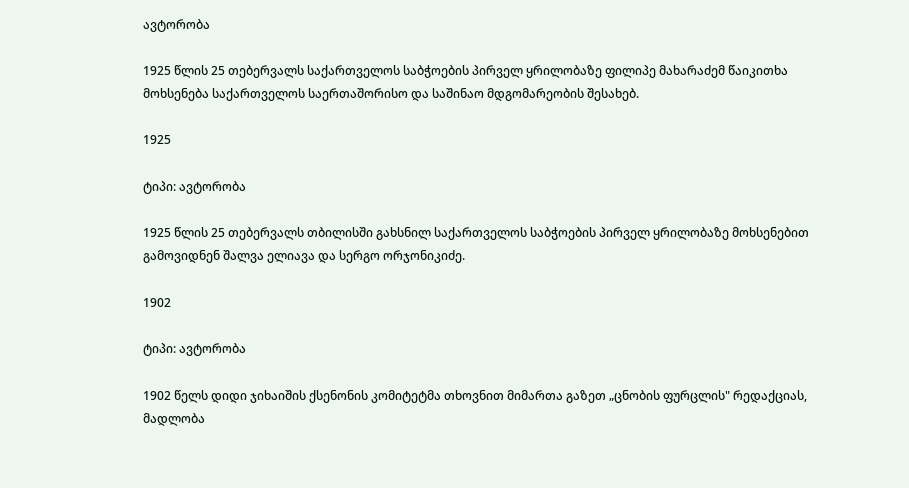ავტორობა

1925 წლის 25 თებერვალს საქართველოს საბჭოების პირველ ყრილობაზე ფილიპე მახარაძემ წაიკითხა მოხსენება საქართველოს საერთაშორისო და საშინაო მდგომარეობის შესახებ.

1925

ტიპი: ავტორობა

1925 წლის 25 თებერვალს თბილისში გახსნილ საქართველოს საბჭოების პირველ ყრილობაზე მოხსენებით გამოვიდნენ შალვა ელიავა და სერგო ორჯონიკიძე.

1902

ტიპი: ავტორობა

1902 წელს დიდი ჯიხაიშის ქსენონის კომიტეტმა თხოვნით მიმართა გაზეთ „ცნობის ფურცლის" რედაქციას, მადლობა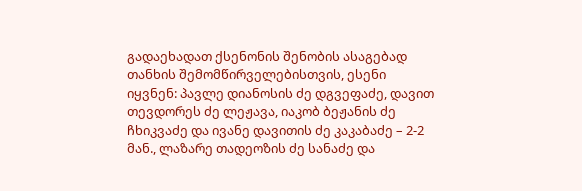გადაეხადათ ქსენონის შენობის ასაგებად თანხის შემომწირველებისთვის, ესენი იყვნენ: პავლე დიანოსის ძე დგვეფაძე, დავით თევდორეს ძე ლეჟავა, იაკობ ბეჟანის ძე ჩხიკვაძე და ივანე დავითის ძე კაკაბაძე – 2-2 მან., ლაზარე თადეოზის ძე სანაძე და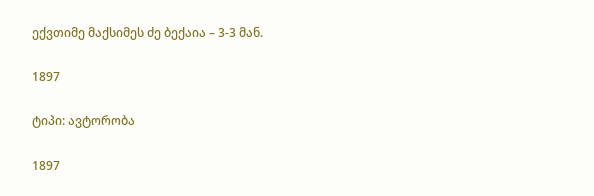ექვთიმე მაქსიმეს ძე ბექაია – 3-3 მან.

1897

ტიპი: ავტორობა

1897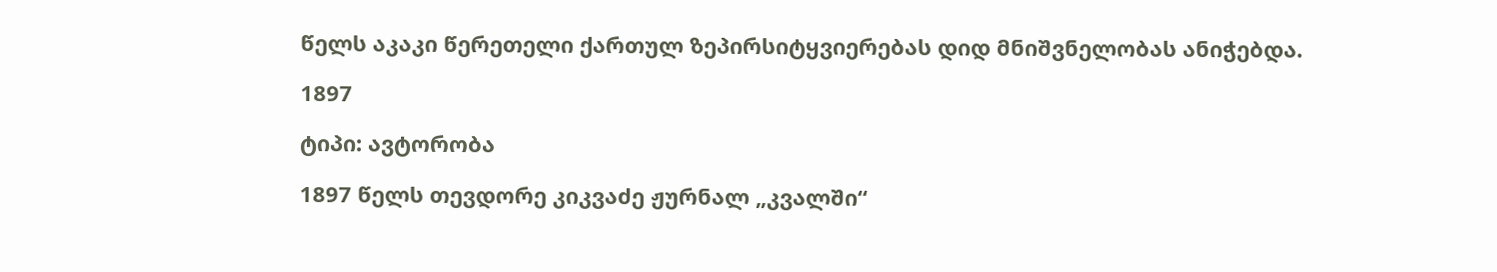წელს აკაკი წერეთელი ქართულ ზეპირსიტყვიერებას დიდ მნიშვნელობას ანიჭებდა.

1897

ტიპი: ავტორობა

1897 წელს თევდორე კიკვაძე ჟურნალ „კვალში“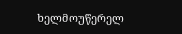ხელმოუწერელ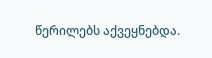წერილებს აქვეყნებდა.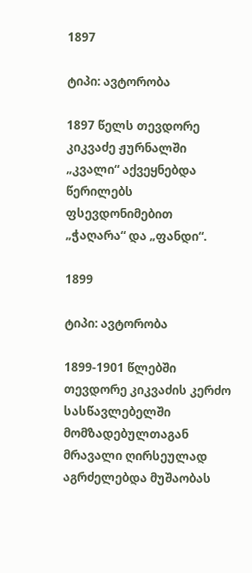1897

ტიპი: ავტორობა

1897 წელს თევდორე კიკვაძე ჟურნალში „კვალი“ აქვეყნებდა წერილებს ფსევდონიმებით „ჭაღარა“ და „ფანდი“.

1899

ტიპი: ავტორობა

1899-1901 წლებში თევდორე კიკვაძის კერძო სასწავლებელში მომზადებულთაგან მრავალი ღირსეულად აგრძელებდა მუშაობას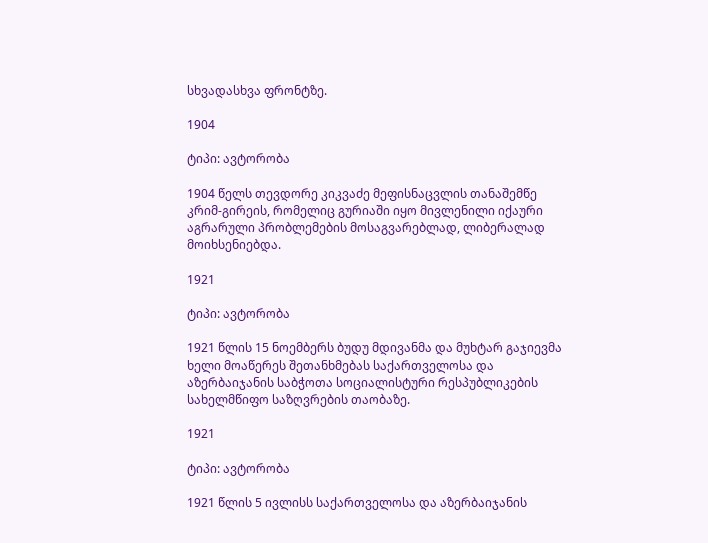სხვადასხვა ფრონტზე.

1904

ტიპი: ავტორობა

1904 წელს თევდორე კიკვაძე მეფისნაცვლის თანაშემწე კრიმ-გირეის, რომელიც გურიაში იყო მივლენილი იქაური აგრარული პრობლემების მოსაგვარებლად, ლიბერალად მოიხსენიებდა.

1921

ტიპი: ავტორობა

1921 წლის 15 ნოემბერს ბუდუ მდივანმა და მუხტარ გაჯიევმა ხელი მოაწერეს შეთანხმებას საქართველოსა და აზერბაიჯანის საბჭოთა სოციალისტური რესპუბლიკების სახელმწიფო საზღვრების თაობაზე.

1921

ტიპი: ავტორობა

1921 წლის 5 ივლისს საქართველოსა და აზერბაიჯანის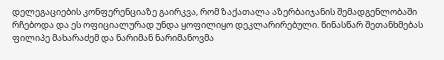დელეგაციების კონფერენციაზე გაირკვა, რომ ზაქათალა აზერბაიჯანის შემადგენლობაში რჩებოდა და ეს ოფიციალურად უნდა ყოფილიყო დეკლარირებული. წინასწარ შეთანხმებას ფილიპე მახარაძემ და ნარიმან ნარიმანოვმა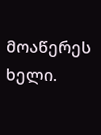მოაწერეს ხელი.